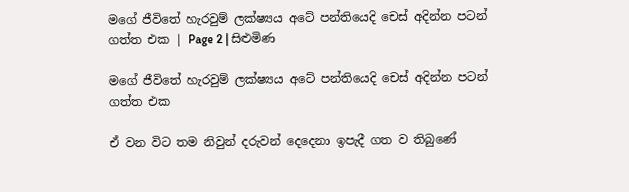මගේ ජීවිතේ හැරවුම් ලක්ෂ්‍යය අටේ පන්තියෙදි චෙස් අදින්න පටන් ගත්ත එක | Page 2 | සිළුමිණ

මගේ ජීවිතේ හැරවුම් ලක්ෂ්‍යය අටේ පන්තියෙදි චෙස් අදින්න පටන් ගත්ත එක

ඒ වන විට තම නිවුන් දරුවන් දෙදෙනා ඉපැදී ගත ව තිබුණේ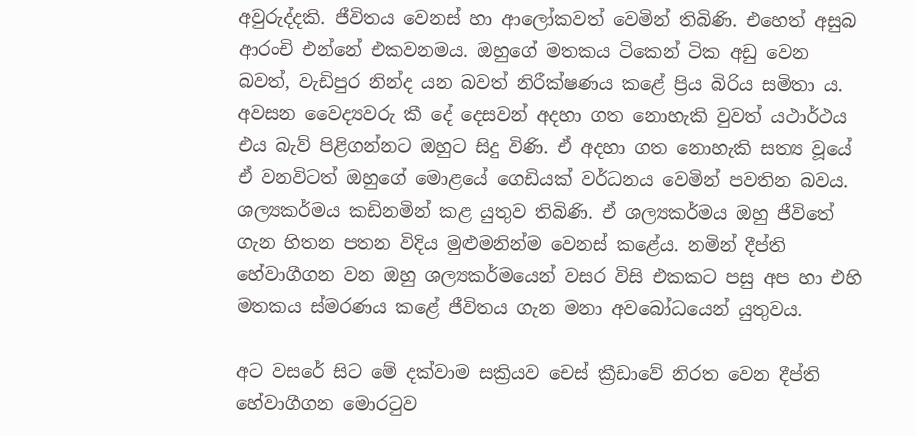අවුරුද්දකි. ජීවිතය වෙනස් හා ආලෝකවත් වෙමින් තිබිණි. එහෙත් අසුබ ආරංචි එන්නේ එකවනමය. ඔහුගේ මතකය ටිකෙන් ටික අඩු වෙන බවත්, වැඩිපුර නින්ද යන බවත් නිරීක්ෂණය කළේ ප්‍රිය බිරිය සමිතා ය. අවසන වෛද්‍යවරු කී දේ දෙසවන් අදහා ගත නොහැකි වුවත් යථාර්ථය එය බැව් පිළිගන්නට ඔහුට සිදු විණි. ඒ අදහා ගත නොහැකි සත්‍ය වූයේ ඒ වනවිටත් ඔහුගේ මොළයේ ගෙඩියක් වර්ධනය වෙමින් පවතින බවය. ශල්‍යකර්මය කඩිනමින් කළ යුතුව තිබිණි. ඒ ශල්‍යකර්මය ඔහු ජීවිතේ ගැන හිතන පතන විදිය මුළුමනින්ම වෙනස් කළේය. නමින් දීප්ති හේවාගීගන වන ඔහු ශල්‍යකර්මයෙන් වසර විසි එකකට පසු අප හා එහි මතකය ස්මරණය කළේ ජීවිතය ගැන මනා අවබෝධයෙන් යුතුවය.

අට වසරේ සිට මේ දක්වාම සක්‍රියව චෙස් ක්‍රීඩාවේ නිරත වෙන දීප්ති හේවාගීගන මොරටුව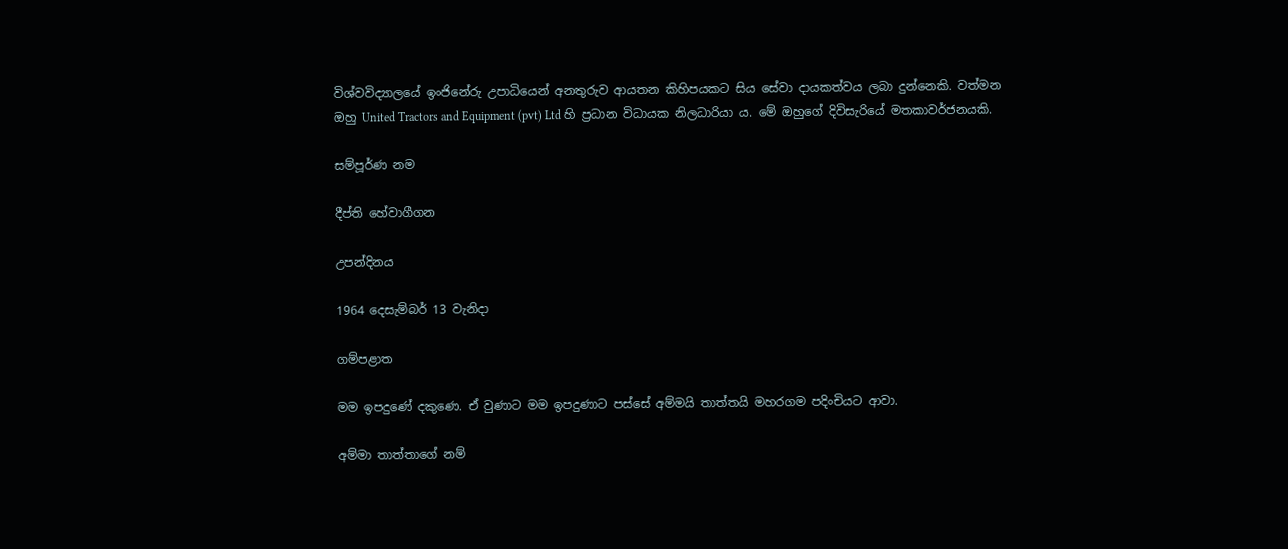විශ්වවිද්‍යාලයේ ඉංජිනේරු උපාධියෙන් අනතුරුව ආයතන කිහිපයකට සිය සේවා දායකත්වය ලබා දුන්නෙකි. වත්මන ඔහු United Tractors and Equipment (pvt) Ltd හි ප්‍රධාන විධායක නිලධාරියා ය. මේ ඔහුගේ දිවිසැරියේ මතකාවර්ජනයකි.

සම්පූර්ණ නම

දීප්ති හේවාගීගන

උපන්දිනය

1964 දෙසැම්බර් 13 වැනිදා

ගම්පළාත

මම ඉපදුණේ දකුණෙ. ඒ වුණාට මම ඉපදුණාට පස්සේ අම්මයි තාත්තයි මහරගම පදිංචියට ආවා.

අම්මා තාත්තාගේ නම්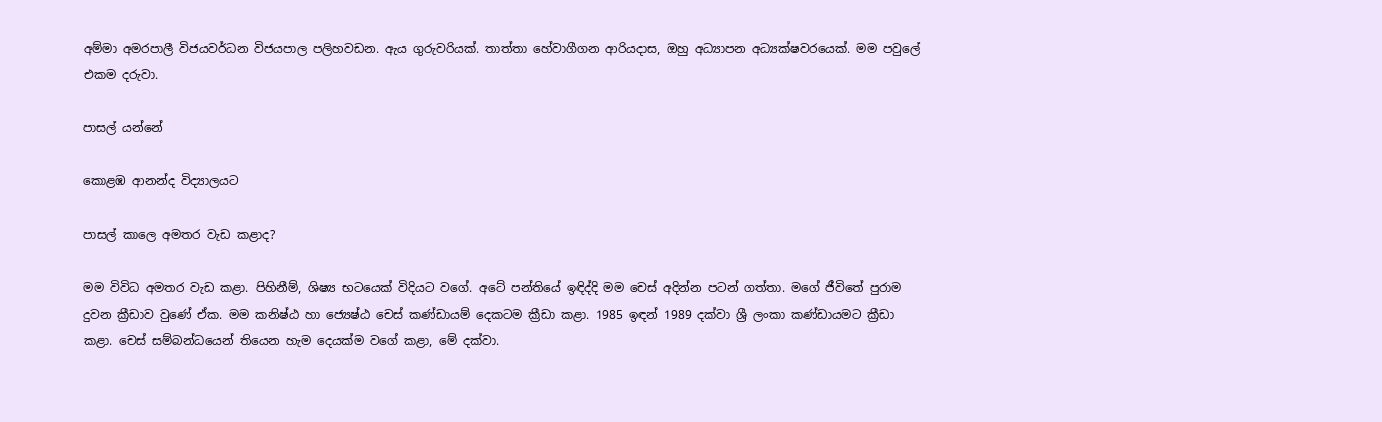අම්මා අමරපාලී විජයවර්ධන විජයපාල පලිහවඩන. ඇය ගුරුවරියක්. තාත්තා හේවාගීගන ආරියදාස, ඔහු අධ්‍යාපන අධ්‍යක්ෂවරයෙක්. මම පවුලේ එකම දරුවා.

පාසල් යන්නේ

කොළඹ ආනන්ද විද්‍යාලයට

පාසල් කාලෙ අමතර වැඩ කළාද?

මම විවිධ අමතර වැඩ කළා. පිහිනීම්, ශිෂ්‍ය භටයෙක් විදියට වගේ. අටේ පන්තියේ ඉඳිද්දි මම චෙස් අදින්න පටන් ගත්තා. මගේ ජීවිතේ පුරාම දුවන ක්‍රීඩාව වුණේ ඒක. මම කනිෂ්ඨ හා ජ්‍යෙෂ්ඨ චෙස් කණ්ඩායම් දෙකටම ක්‍රීඩා කළා. 1985 ඉඳන් 1989 දක්වා ශ්‍රී ලංකා කණ්ඩායමට ක්‍රීඩා කළා. චෙස් සම්බන්ධයෙන් තියෙන හැම දෙයක්ම වගේ කළා, මේ දක්වා.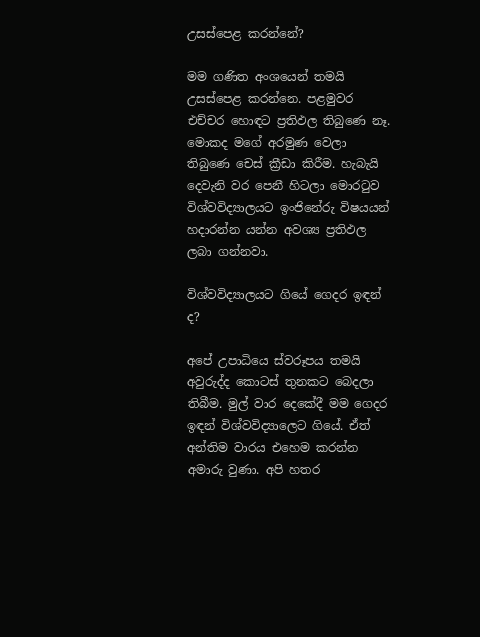උසස්පෙළ කරන්නේ?

මම ගණිත අංශයෙන් තමයි උසස්පෙළ කරන්නෙ. පළමුවර එච්චර හොඳට ප්‍රතිඵල තිබුණෙ නෑ. මොකද මගේ අරමුණ වෙලා තිබුණෙ චෙස් ක්‍රීඩා කිරීම. හැබැයි දෙවැනි වර පෙනී හිටලා මොරටුව විශ්වවිද්‍යාලයට ඉංජිනේරු විෂයයන් හදාරන්න යන්න අවශ්‍ය ප්‍රතිඵල ලබා ගන්නවා.

විශ්වවිද්‍යාලයට ගියේ ගෙදර ඉඳන් ද?

අපේ උපාධියෙ ස්වරූපය තමයි අවුරුද්ද කොටස් තුනකට බෙදලා තිබීම. මුල් වාර දෙකේදී මම ගෙදර ඉඳන් විශ්වවිද්‍යාලෙට ගියේ. ඒත් අන්තිම වාරය එහෙම කරන්න අමාරු වුණා. අපි හතර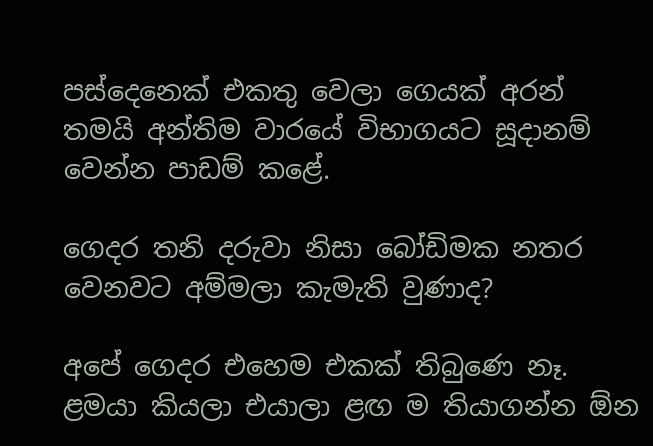පස්දෙනෙක් එකතු වෙලා ගෙයක් අරන් තමයි අන්තිම වාරයේ විභාගයට සූදානම් වෙන්න පාඩම් කළේ.

ගෙදර තනි දරුවා නිසා බෝඩිමක නතර වෙනවට අම්මලා කැමැති වුණාද?

අපේ ගෙදර එහෙම එකක් තිබුණෙ නෑ. ළමයා කියලා එයාලා ළඟ ම තියාගන්න ඕන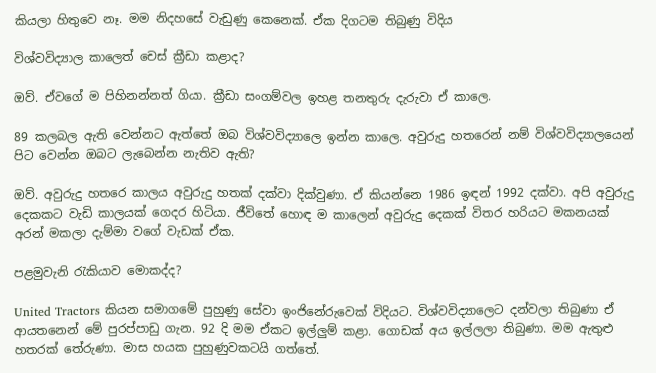කියලා හිතුවෙ නෑ. මම නිදහසේ වැඩුණු කෙනෙක්. ඒක දිගටම තිබුණු විදිය

විශ්වවිද්‍යාල කාලෙත් චෙස් ක්‍රීඩා කළාද?

ඔව්. ඒවගේ ම පිහිනන්නත් ගියා. ක්‍රීඩා සංගම්වල ඉහළ තනතුරු දැරුවා ඒ කාලෙ.

89 කලබල ඇති වෙන්නට ඇත්තේ ඔබ විශ්වවිද්‍යාලෙ ඉන්න කාලෙ. අවුරුදු හතරෙන් නම් විශ්වවිද්‍යාලයෙන් පිට වෙන්න ඔබට ලැබෙන්න නැතිව ඇති?

ඔව්. අවුරුදු හතරෙ කාලය අවුරුදු හතක් දක්වා දික්වුණා. ඒ කියන්නෙ 1986 ඉඳන් 1992 දක්වා. අපි අවුරුදු දෙකකට වැඩි කාලයක් ගෙදර හිටියා. ජීවිතේ හොඳ ම කාලෙන් අවුරුදු දෙකක් විතර හරියට මකනයක් අරන් මකලා දැම්මා වගේ වැඩක් ඒක.

පළමුවැනි රැකියාව මොකද්ද?

United Tractors කියන සමාගමේ පුහුණු සේවා ඉංජිනේරුවෙක් විදියට. විශ්වවිද්‍යාලෙට දන්වලා තිබුණා ඒ ආයතනෙන් මේ පුරප්පාඩු ගැන. 92 දි මම ඒකට ඉල්ලුම් කළා. ගොඩක් අය ඉල්ලලා තිබුණා. මම ඇතුළු හතරක් තේරුණා. මාස හයක පුහුණුවකටයි ගත්තේ.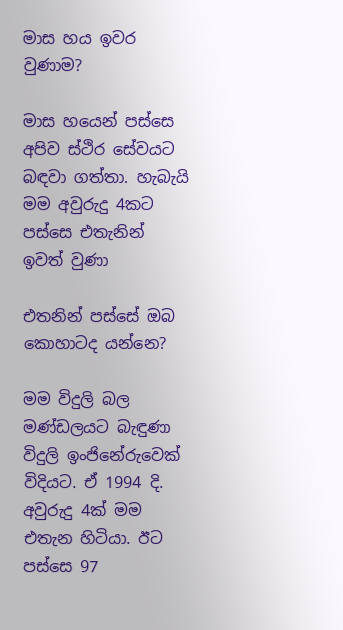මාස හය ඉවර වුණාම?

මාස හයෙන් පස්සෙ අපිව ස්ථිර සේවයට බඳවා ගත්තා. හැබැයි මම අවුරුදු 4කට පස්සෙ එතැනින් ඉවත් වුණා

එතනින් පස්සේ ඔබ කොහාටද යන්නෙ?

මම විදුලි බල මණ්ඩලයට බැඳුණා විදුලි ඉංජිනේරුවෙක් විදියට. ඒ 1994 දි. අවුරුදු 4ක් මම එතැන හිටියා. ඊට පස්සෙ 97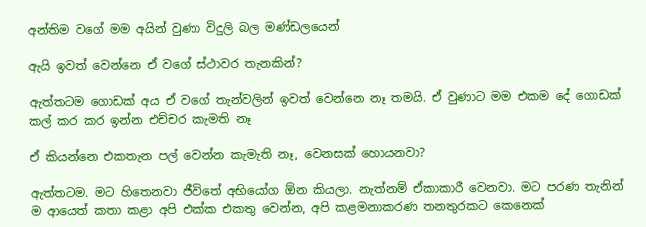අන්තිම වගේ මම අයින් වුණා විදුලි බල මණ්ඩලයෙන්

ඇයි ඉවත් වෙන්නෙ ඒ වගේ ස්ථාවර තැනකින්?

ඇත්තටම ගොඩක් අය ඒ වගේ තැන්වලින් ඉවත් වෙන්නෙ නෑ තමයි. ඒ වුණාට මම එකම දේ ගොඩක් කල් කර කර ඉන්න එච්චර කැමති නෑ

ඒ කියන්නෙ එකතැන පල් වෙන්න කැමැති නෑ, වෙනසක් හොයනවා?

ඇත්තටම. මට හිතෙනවා ජීවිතේ අභියෝග ඕන කියලා. නැත්නම් ඒකාකාරී වෙනවා. මට පරණ තැනින් ම ආයෙත් කතා කළා අපි එක්ක එකතු වෙන්න, අපි කළමනාකරණ තනතුරකට කෙනෙක්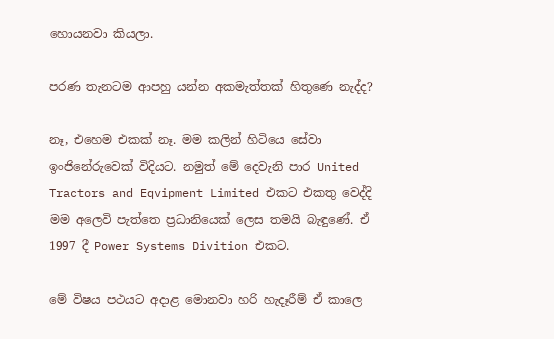හොයනවා කියලා.

පරණ තැනටම ආපහු යන්න අකමැත්තක් හිතුණෙ නැද්ද?

නෑ, එහෙම එකක් නෑ. මම කලින් හිටියෙ සේවා ඉංජිනේරුවෙක් විදියට. නමුත් මේ දෙවැනි පාර United Tractors and Eqvipment Limited එකට එකතු වෙද්දි මම අලෙවි පැත්තෙ ප්‍රධානියෙක් ලෙස තමයි බැඳුණේ. ඒ 1997 දී Power Systems Divition එකට.

මේ විෂය පථයට අදාළ මොනවා හරි හැදෑරීම් ඒ කාලෙ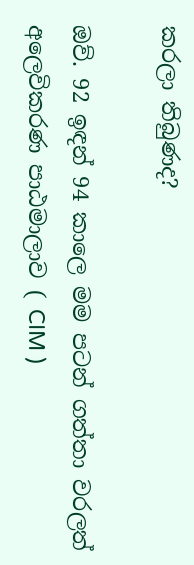කරලා තිබුණද?

ඔව්. 92 ඉඳන් 94 කාලෙ මම පටන් ගත්තා වරලත් අලෙවිකරණ පාඨමාලාව ( CIM )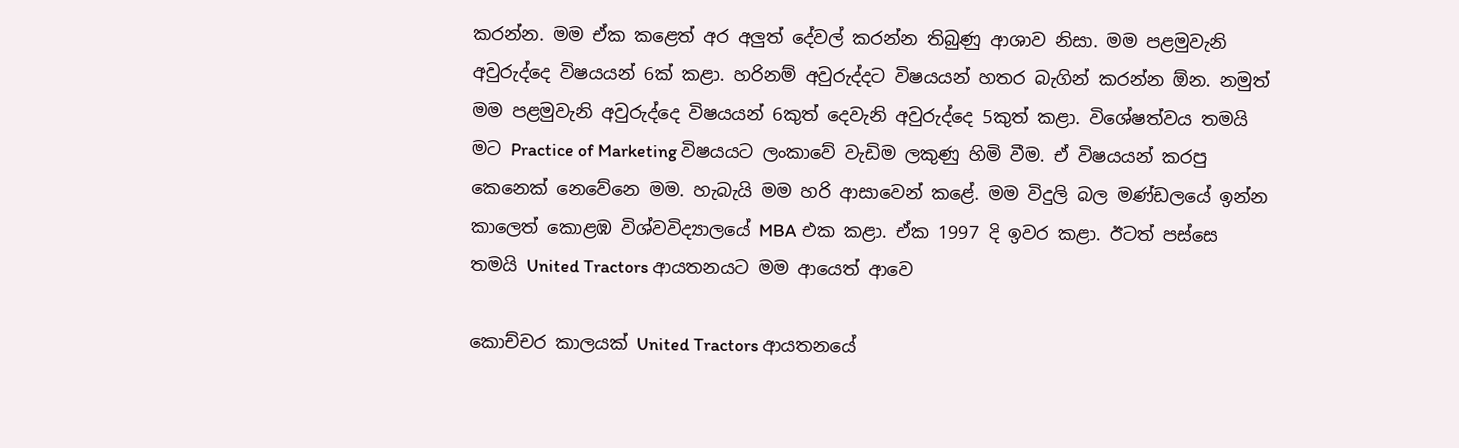කරන්න. මම ඒක කළෙත් අර අලුත් දේවල් කරන්න තිබුණු ආශාව නිසා. මම පළමුවැනි අවුරුද්දෙ විෂයයන් 6ක් කළා. හරිනම් අවුරුද්දට විෂයයන් හතර බැගින් කරන්න ඕන. නමුත් මම පළමුවැනි අවුරුද්දෙ විෂයයන් 6කුත් දෙවැනි අවුරුද්දෙ 5කුත් කළා. විශේෂත්වය තමයි මට Practice of Marketing විෂයයට ලංකාවේ වැඩිම ලකුණු හිමි වීම. ඒ විෂයයන් කරපු කෙනෙක් නෙවේනෙ මම. හැබැයි මම හරි ආසාවෙන් කළේ. මම විදුලි බල මණ්ඩලයේ ඉන්න කාලෙත් කොළඹ විශ්වවිද්‍යාලයේ MBA එක කළා. ඒක 1997 දි ඉවර කළා. ඊටත් පස්සෙ තමයි United Tractors ආයතනයට මම ආයෙත් ආවෙ

කොච්චර කාලයක් United Tractors ආයතනයේ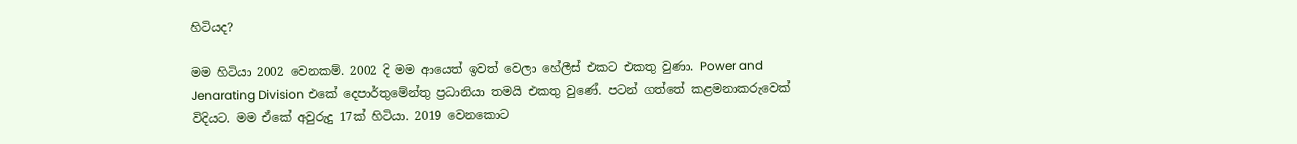හිටියද?

මම හිටියා 2002 වෙනකම්. 2002 දි මම ආයෙත් ඉවත් වෙලා හේලීස් එකට එකතු වුණා. Power and Jenarating Division එකේ දෙපාර්තුමේන්තු ප්‍රධානියා තමයි එකතු වුණේ. පටන් ගත්තේ කළමනාකරුවෙක් විදියට. මම ඒකේ අවුරුදු 17ක් හිටියා. 2019 වෙනකොට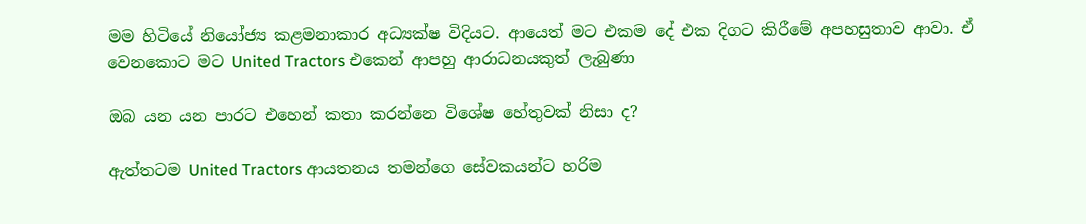මම හිටියේ නියෝජ්‍ය කළමනාකාර අධ්‍යක්ෂ විදියට. ආයෙත් මට එකම දේ එක දිගට කිරීමේ අපහසුතාව ආවා. ඒ වෙනකොට මට United Tractors එකෙන් ආපහු ආරාධනයකුත් ලැබුණා

ඔබ යන යන පාරට එහෙන් කතා කරන්නෙ විශේෂ හේතුවක් නිසා ද?

ඇත්තටම United Tractors ආයතනය තමන්ගෙ සේවකයන්ට හරිම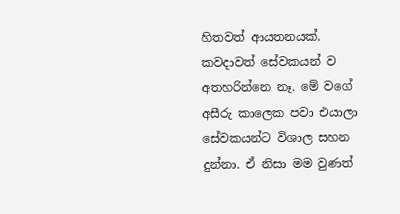හිතවත් ආයතනයක්. කවදාවත් සේවකයන් ව අතහරින්නෙ නෑ. මේ වගේ අසීරු කාලෙක පවා එයාලා සේවකයන්ට විශාල සහන දුන්නා. ඒ නිසා මම වුණත්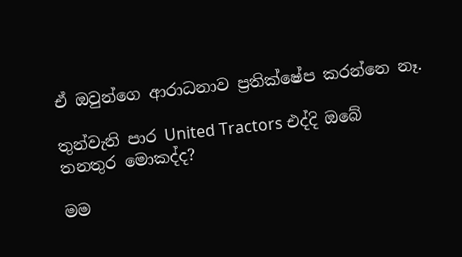ඒ ඔවුන්ගෙ ආරාධනාව ප්‍රතික්ෂේප කරන්නෙ නෑ.

තුන්වැනි පාර United Tractors එද්දි ඔබේ තනතුර මොකද්ද?

මම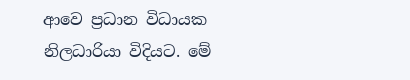ආවෙ ප්‍රධාන විධායක නිලධාරියා විදියට. මේ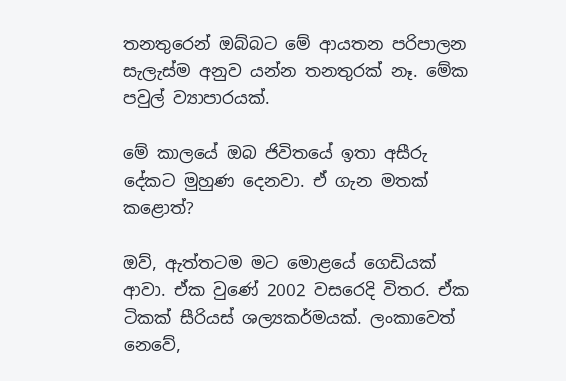තනතුරෙන් ඔබ්බට මේ ආයතන පරිපාලන සැලැස්ම අනුව යන්න තනතුරක් නෑ. මේක පවුල් ව්‍යාපාරයක්.

මේ කාලයේ ඔබ ජිවිතයේ ඉතා අසීරු දේකට මුහුණ දෙනවා. ඒ ගැන මතක් කළොත්?

ඔව්, ඇත්තටම මට මොළයේ ගෙඩියක් ආවා. ඒක වුණේ 2002 වසරෙදි විතර. ඒක ටිකක් සීරියස් ශල්‍යකර්මයක්. ලංකාවෙත් නෙවේ,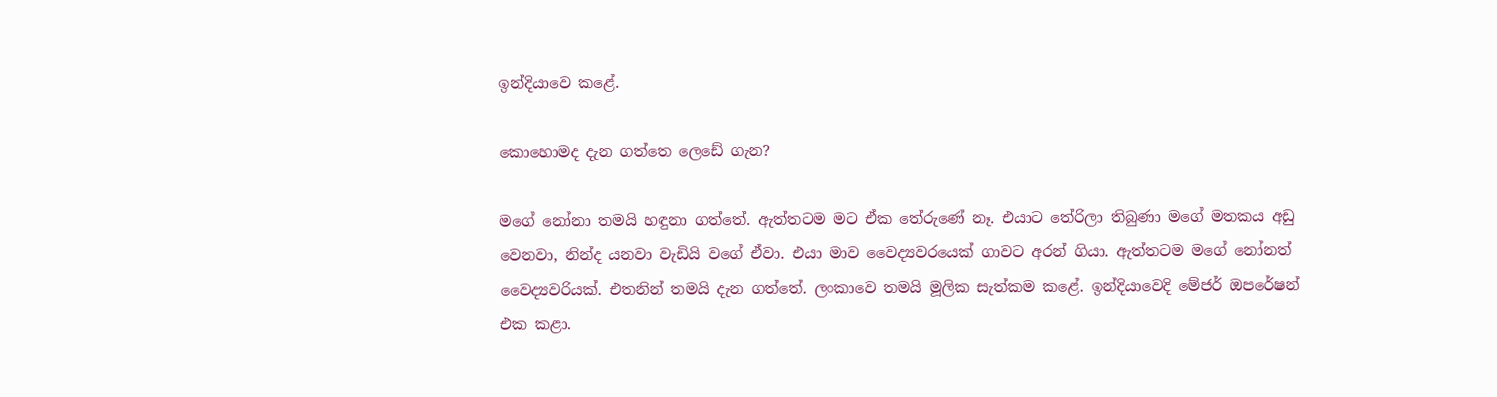ඉන්දියාවෙ කළේ.

කොහොමද දැන ගත්තෙ ලෙඩේ ගැන?

මගේ නෝනා තමයි හඳුනා ගත්තේ. ඇත්තටම මට ඒක තේරුණේ නෑ. එයාට තේරිලා තිබුණා මගේ මතකය අඩු වෙනවා, නින්ද යනවා වැඩියි වගේ ඒවා. එයා මාව වෛද්‍යවරයෙක් ගාවට අරන් ගියා. ඇත්තටම මගේ නෝනත් වෛද්‍යවරියක්. එතනින් තමයි දැන ගත්තේ. ලංකාවෙ තමයි මූලික සැත්කම කළේ. ඉන්දියාවෙදි මේජර් ඔපරේෂන් එක කළා.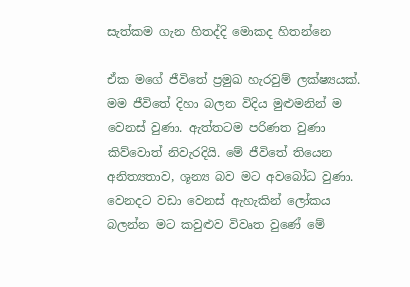සැත්කම ගැන හිතද්දි මොකද හිතන්නෙ

ඒක මගේ ජීවිතේ ප්‍රමුඛ හැරවුම් ලක්ෂ්‍යයක්. මම ජීවිතේ දිහා බලන විදිය මුළුමනින් ම වෙනස් වුණා. ඇත්තටම පරිණත වුණා කිව්වොත් නිවැරදියි. මේ ජීවිතේ තියෙන අනිත්‍යතාව, ශූන්‍ය බව මට අවබෝධ වුණා. වෙනදට වඩා වෙනස් ඇහැකින් ලෝකය බලන්න මට කවුළුව විවෘත වුණේ මේ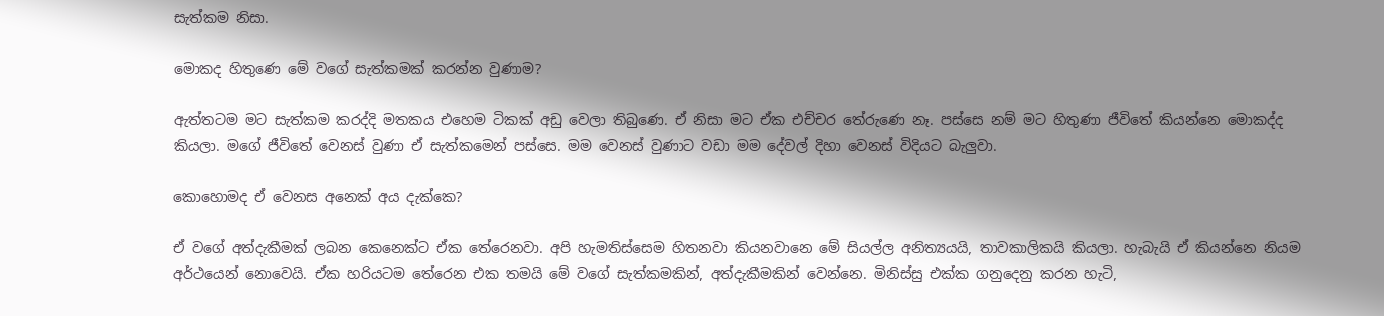සැත්කම නිසා.

මොකද හිතුණෙ මේ වගේ සැත්කමක් කරන්න වුණාම?

ඇත්තටම මට සැත්කම කරද්දි මතකය එහෙම ටිකක් අඩු වෙලා තිබුණෙ. ඒ නිසා මට ඒක එච්චර තේරුණෙ නෑ. පස්සෙ නම් මට හිතුණා ජීවිතේ කියන්නෙ මොකද්ද කියලා. මගේ ජීවිතේ වෙනස් වුණා ඒ සැත්කමෙන් පස්සෙ. මම වෙනස් වුණාට වඩා මම දේවල් දිහා වෙනස් විදියට බැලුවා.

කොහොමද ඒ වෙනස අනෙක් අය දැක්කෙ?

ඒ වගේ අත්දැකීමක් ලබන කෙනෙක්ට ඒක තේරෙනවා. අපි හැමතිස්සෙම හිතනවා කියනවානෙ මේ සියල්ල අනිත්‍යයයි, තාවකාලිකයි කියලා. හැබැයි ඒ කියන්නෙ නියම අර්ථයෙන් නොවෙයි. ඒක හරියටම තේරෙන එක තමයි මේ වගේ සැත්කමකින්, අත්දැකීමකින් වෙන්නෙ. මිනිස්සු එක්ක ගනුදෙනු කරන හැටි,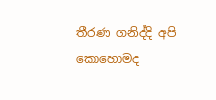තීරණ ගනිද්දි අපි කොහොමද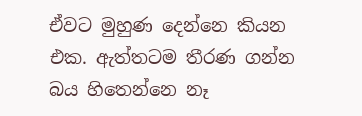ඒවට මුහුණ දෙන්නෙ කියන එක. ඇත්තටම තීරණ ගන්න බය හිතෙන්නෙ නෑ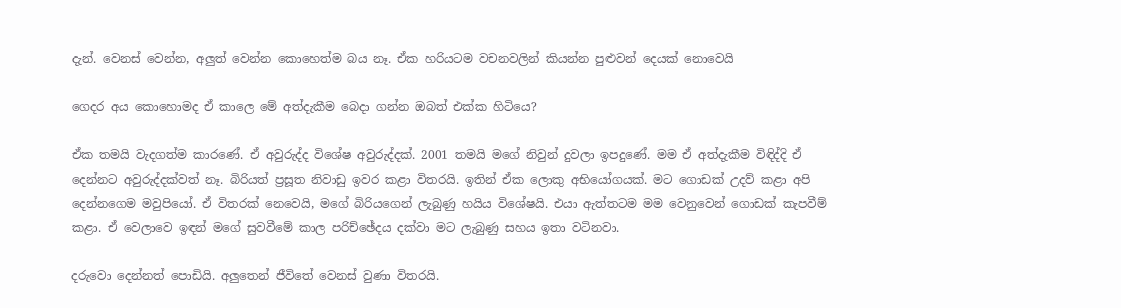දැන්. වෙනස් වෙන්න, අලුත් වෙන්න කොහෙත්ම බය නෑ. ඒක හරියටම වචනවලින් කියන්න පුළුවන් දෙයක් නොවෙයි

ගෙදර අය කොහොමද ඒ කාලෙ මේ අත්දැකීම බෙදා ගන්න ඔබත් එක්ක හිටියෙ?

ඒක තමයි වැදගත්ම කාරණේ. ඒ අවුරුද්ද විශේෂ අවුරුද්දක්. 2001 තමයි මගේ නිවුන් දුවලා ඉපදුණේ. මම ඒ අත්දැකීම විඳිද්දි ඒ දෙන්නට අවුරුද්දක්වත් නෑ. බිරියත් ප්‍රසූත නිවාඩු ඉවර කළා විතරයි. ඉතින් ඒක ලොකු අභියෝගයක්. මට ගොඩක් උදව් කළා අපි දෙන්නගෙම මවුපියෝ. ඒ විතරක් නෙවෙයි, මගේ බිරියගෙන් ලැබුණු හයිය විශේෂයි. එයා ඇත්තටම මම වෙනුවෙන් ගොඩක් කැපවීම් කළා. ඒ වෙලාවෙ ඉඳන් මගේ සුවවීමේ කාල පරිච්ඡේදය දක්වා මට ලැබුණු සහය ඉතා වටිනවා.

දරුවො දෙන්නත් පොඩියි. අලුතෙන් ජීවිතේ වෙනස් වුණා විතරයි.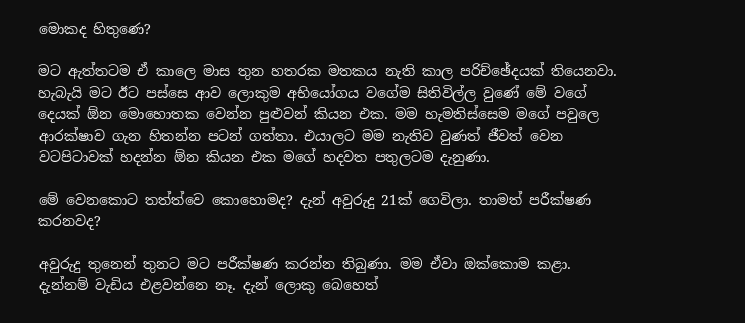මොකද හිතුණෙ?

මට ඇත්තටම ඒ කාලෙ මාස තුන හතරක මතකය නැති කාල පරිච්ඡේදයක් තියෙනවා. හැබැයි මට ඊට පස්සෙ ආව ලොකුම අභියෝගය වගේම සිතිවිල්ල වුණේ මේ වගේ දෙයක් ඕන මොහොතක වෙන්න පුළුවන් කියන එක. මම හැමතිස්සෙම මගේ පවුලෙ ආරක්ෂාව ගැන හිතන්න පටන් ගත්තා. එයාලට මම නැතිව වුණත් ජීවත් වෙන වටපිටාවක් හදන්න ඕන කියන එක මගේ හදවත පතුලටම දැනුණා.

මේ වෙනකොට තත්ත්වෙ කොහොමද? දැන් අවුරුදු 21ක් ගෙවිලා. තාමත් පරීක්ෂණ කරනවද?

අවුරුදු තුනෙන් තුනට මට පරීක්ෂණ කරන්න තිබුණා. මම ඒවා ඔක්කොම කළා. දැන්නම් වැඩිය එළවන්නෙ නෑ. දැන් ලොකු බෙහෙත්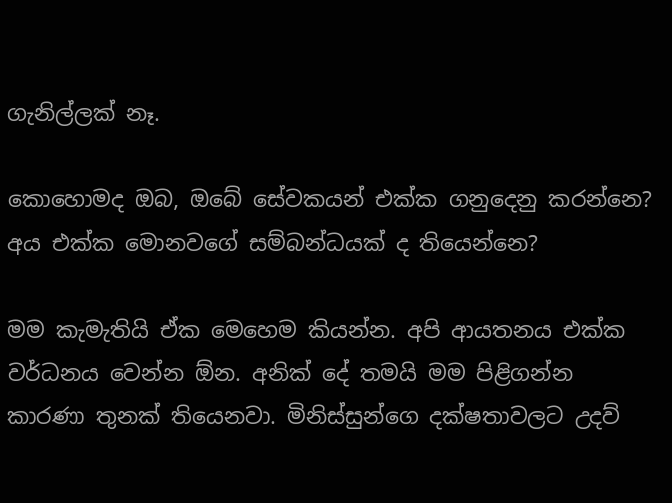ගැනිල්ලක් නෑ.

කොහොමද ඔබ, ඔබේ සේවකයන් එක්ක ගනුදෙනු කරන්නෙ? අය එක්ක මොනවගේ සම්බන්ධයක් ද තියෙන්නෙ?

මම කැමැතියි ඒක මෙහෙම කියන්න. අපි ආයතනය එක්ක වර්ධනය වෙන්න ඕන. අනික් දේ තමයි මම පිළිගන්න කාරණා තුනක් තියෙනවා. මිනිස්සුන්ගෙ දක්ෂතාවලට උදව්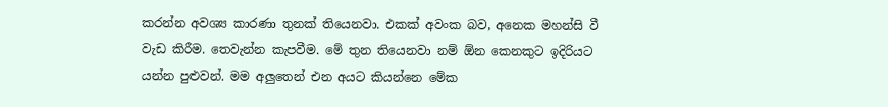කරන්න අවශ්‍ය කාරණා තුනක් තියෙනවා. එකක් අවංක බව, අනෙක මහන්සි වී වැඩ කිරීම. තෙවැන්න කැපවීම. මේ තුන තියෙනවා නම් ඕන කෙනකුට ඉදිරියට යන්න පුළුවන්. මම අලුතෙන් එන අයට කියන්නෙ මේක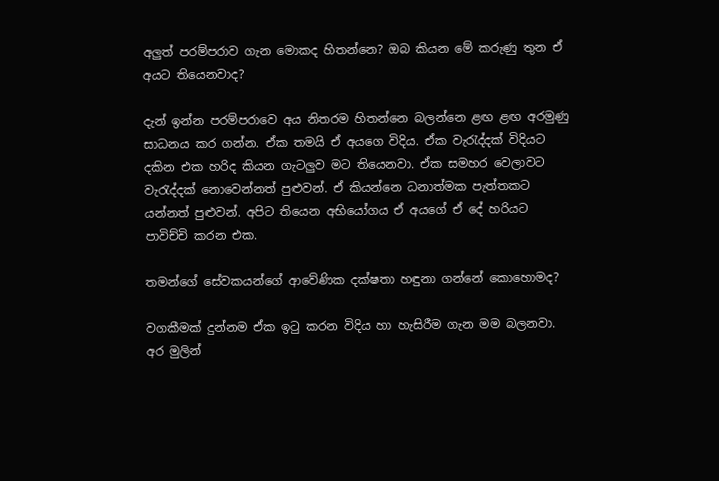අලුත් පරම්පරාව ගැන මොකද හිතන්නෙ? ඔබ කියන මේ කරුණු තුන ඒ අයට තියෙනවාද?

දැන් ඉන්න පරම්පරාවෙ අය නිතරම හිතන්නෙ බලන්නෙ ළඟ ළඟ අරමුණු සාධනය කර ගන්න. ඒක තමයි ඒ අයගෙ විදිය. ඒක වැරැද්දක් විදියට දකින එක හරිද කියන ගැටලුව මට තියෙනවා. ඒක සමහර වෙලාවට වැරැද්දක් නොවෙන්නත් පුළුවන්. ඒ කියන්නෙ ධනාත්මක පැත්තකට යන්නත් පුළුවන්. අපිට තියෙන අභියෝගය ඒ අයගේ ඒ දේ හරියට පාවිච්චි කරන එක.

තමන්ගේ සේවකයන්ගේ ආවේණික දක්ෂතා හඳුනා ගන්නේ කොහොමද?

වගකීමක් දුන්නම ඒක ඉටු කරන විදිය හා හැසිරීම ගැන මම බලනවා. අර මුලින්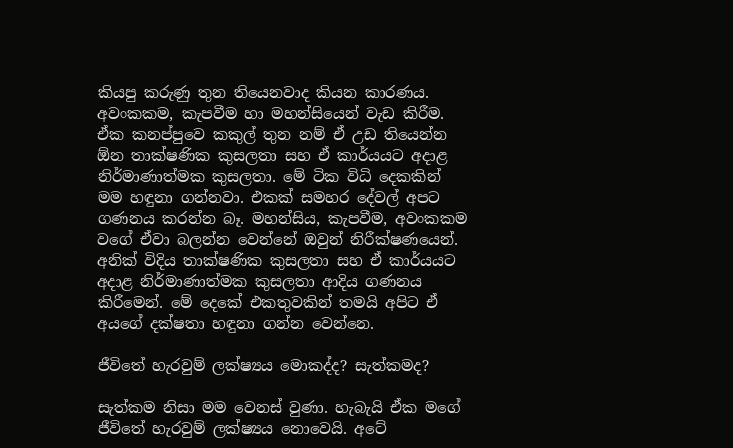කියපු කරුණු තුන තියෙනවාද කියන කාරණය. අවංකකම, කැපවීම හා මහන්සියෙන් වැඩ කිරීම. ඒක කනප්පුවෙ කකුල් තුන නම් ඒ උඩ තියෙන්න ඕන තාක්ෂණික කුසලතා සහ ඒ කාර්යයට අදාළ නිර්මාණාත්මක කුසලතා. මේ ටික විධි දෙකකින් මම හඳුනා ගන්නවා. එකක් සමහර දේවල් අපට ගණනය කරන්න බෑ. මහන්සිය, කැපවීම, අවංකකම වගේ ඒවා බලන්න වෙන්නේ ඔවුන් නිරීක්ෂණයෙන්. අනික් විදිය තාක්ෂණික කුසලතා සහ ඒ කාර්යයට අදාළ නිර්මාණාත්මක කුසලතා ආදිය ගණනය කිරීමෙන්. මේ දෙකේ එකතුවකින් තමයි අපිට ඒ අයගේ දක්ෂතා හඳුනා ගන්න වෙන්නෙ.

ජීවිතේ හැරවුම් ලක්ෂ්‍යය මොකද්ද? සැත්කමද?

සැත්කම නිසා මම වෙනස් වුණා. හැබැයි ඒක මගේ ජීවිතේ හැරවුම් ලක්ෂ්‍යය නොවෙයි. අටේ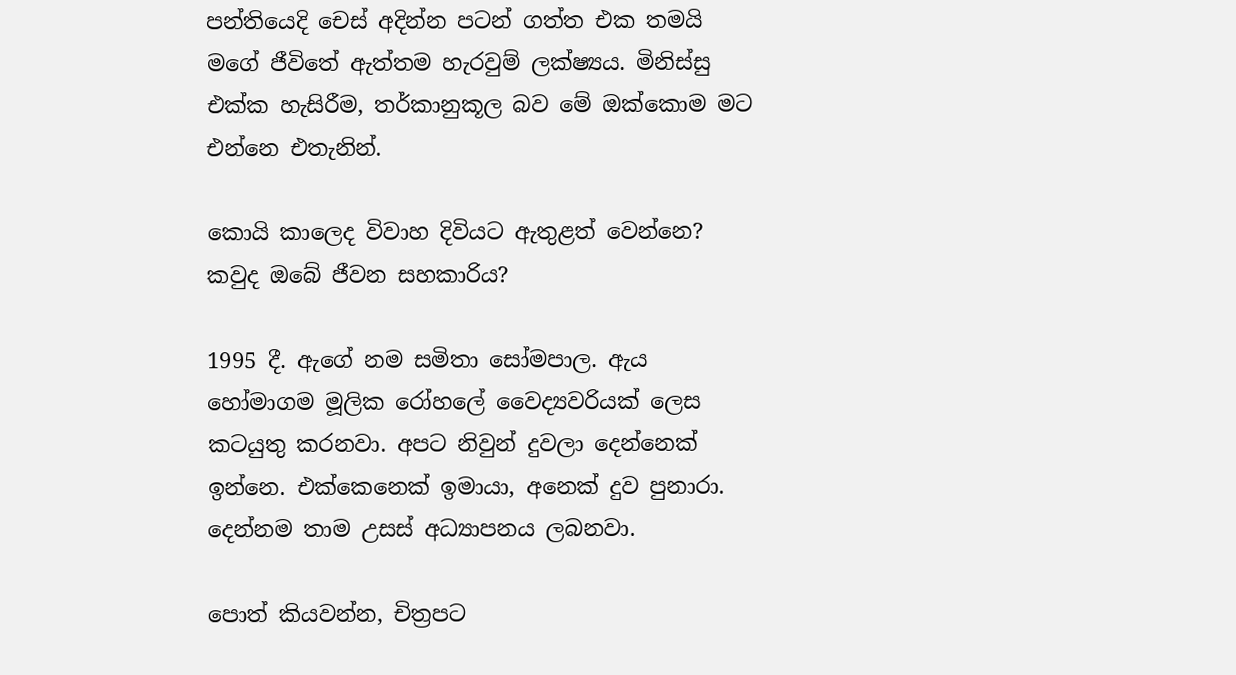පන්තියෙදි චෙස් අදින්න පටන් ගත්ත එක තමයි මගේ ජීවිතේ ඇත්තම හැරවුම් ලක්ෂ්‍යය. මිනිස්සු එක්ක හැසිරීම, තර්කානුකූල බව මේ ඔක්කොම මට එන්නෙ එතැනින්.

කොයි කාලෙද විවාහ දිවියට ඇතුළත් වෙන්නෙ? කවුද ඔබේ ජීවන සහකාරිය?

1995 දී. ඇගේ නම සමිතා සෝමපාල. ඇය හෝමාගම මූලික රෝහලේ වෛද්‍යවරියක් ලෙස කටයුතු කරනවා. අපට නිවුන් දුවලා දෙන්නෙක් ඉන්නෙ. එක්කෙනෙක් ඉමායා, අනෙක් දුව පුනාරා. දෙන්නම තාම උසස් අධ්‍යාපනය ලබනවා.

පොත් කියවන්න, චිත්‍රපට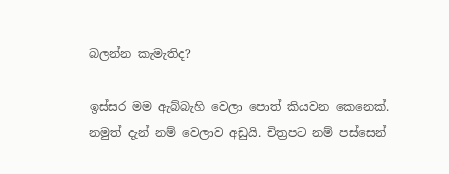බලන්න කැමැතිද?

ඉස්සර මම ඇබ්බැහි වෙලා පොත් කියවන කෙනෙක්. නමුත් දැන් නම් වෙලාව අඩුයි. චිත්‍රපට නම් පස්සෙන්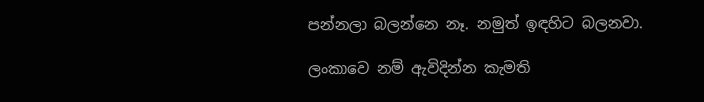පන්නලා බලන්නෙ නෑ. නමුත් ඉඳහිට බලනවා.

ලංකාවෙ නම් ඇවිදින්න කැමති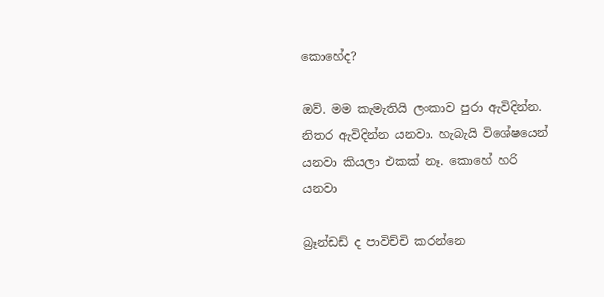කොහේද?

ඔව්. මම කැමැතියි ලංකාව පුරා ඇවිදින්න. නිතර ඇවිදින්න යනවා. හැබැයි විශේෂයෙන් යනවා කියලා එකක් නෑ. කොහේ හරි යනවා

බ්‍රෑන්ඩඩ් ද පාවිච්චි කරන්නෙ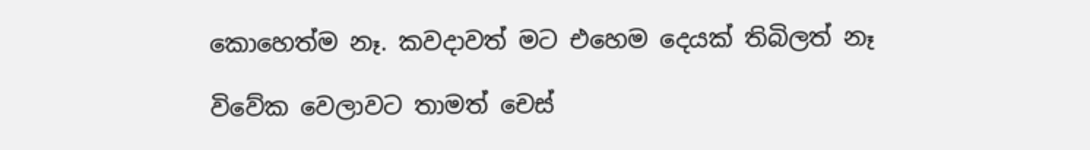කොහෙත්ම නෑ. කවදාවත් මට එහෙම දෙයක් තිබිලත් නෑ

විවේක වෙලාවට තාමත් චෙස්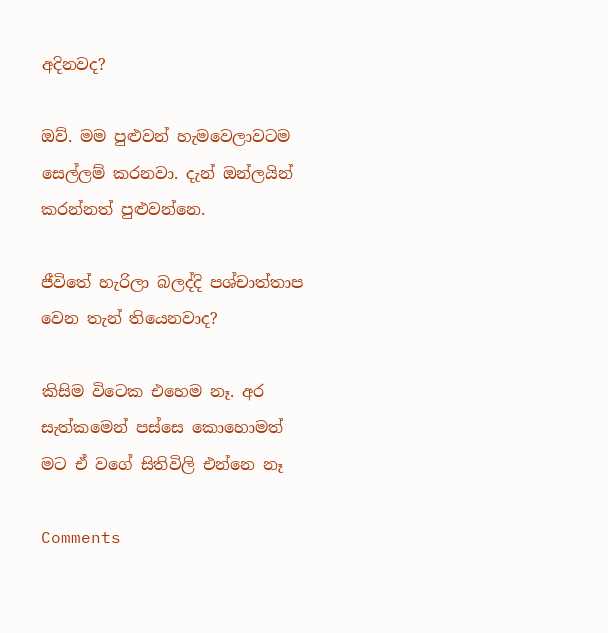අදිනවද?

ඔව්. මම පුළුවන් හැමවෙලාවටම සෙල්ලම් කරනවා. දැන් ඔන්ලයින් කරන්නත් පුළුවන්නෙ.

ජීවිතේ හැරිලා බලද්දි පශ්චාත්තාප වෙන තැන් තියෙනවාද?

කිසිම විටෙක එහෙම නෑ. අර සැත්කමෙන් පස්සෙ කොහොමත් මට ඒ වගේ සිතිවිලි එන්නෙ නෑ

Comments